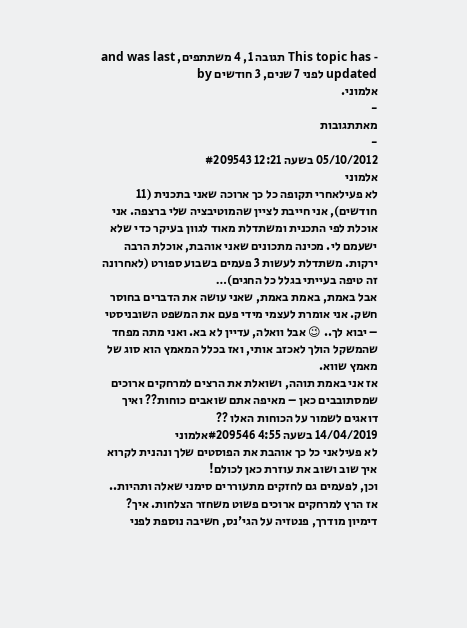- This topic has תגובה 1, 4 משתתפים, and was last updated לפני 7 שנים, 3 חודשים by
אלמוני.
-
מאתתגובות
-
05/10/2012 בשעה 12:21 #209543
אלמוני
לא פעילאחרי תקופה כל כך ארוכה שאני בתכנית (11 חודשים), אני חייבת לציין שהמוטיבציה שלי ברצפה. אני אוכלת לפי התכנית ומשתדלת מאוד לגוון בעיקר כדי שלא ישעמם לי. מכינה מתכונים שאני אוהבת, אוכלת הרבה ירקות. משתדלת לעשות 3 פעמים בשבוע ספורט (לאחרונה זה טיפה בעייתי בגלל כל החגים)…
אבל באמת, באמת באמת, שאני עושה את הדברים בחוסר חשק. אני אומרת לעצמי מידי פעם את המשפט השובניסטי – יבוא לך.. 😉 אבל וואלה, עדיין לא בא. ואני מתה מפחד שהמשקל הולך לאכזב אותי, ואז בכלל המאמץ הוא סוג של מאמץ שווא.
אז אני באמת תוהה, ושואלת את הרצים למרחקים ארוכים שמסתובבים כאן – מאיפה אתם שואבים כוחות?? ואיך דואגים לשמור על הכוחות האלו ??
14/04/2019 בשעה 4:55 #209546אלמוני
לא פעילאני כל כך אוהבת את הפוסטים שלך ונהנית לקרוא איך שוב ושוב את עוזרת כאן לכולם!
וכן, לפעמים גם לחזקים מתעוררים סימני שאלה ותהיות..
אז הרץ למרחקים ארוכים פשוט משחזר הצלחות. איך? דימיון מודרך, פנטזיה על הגי'נס, חשיבה נוספת לפני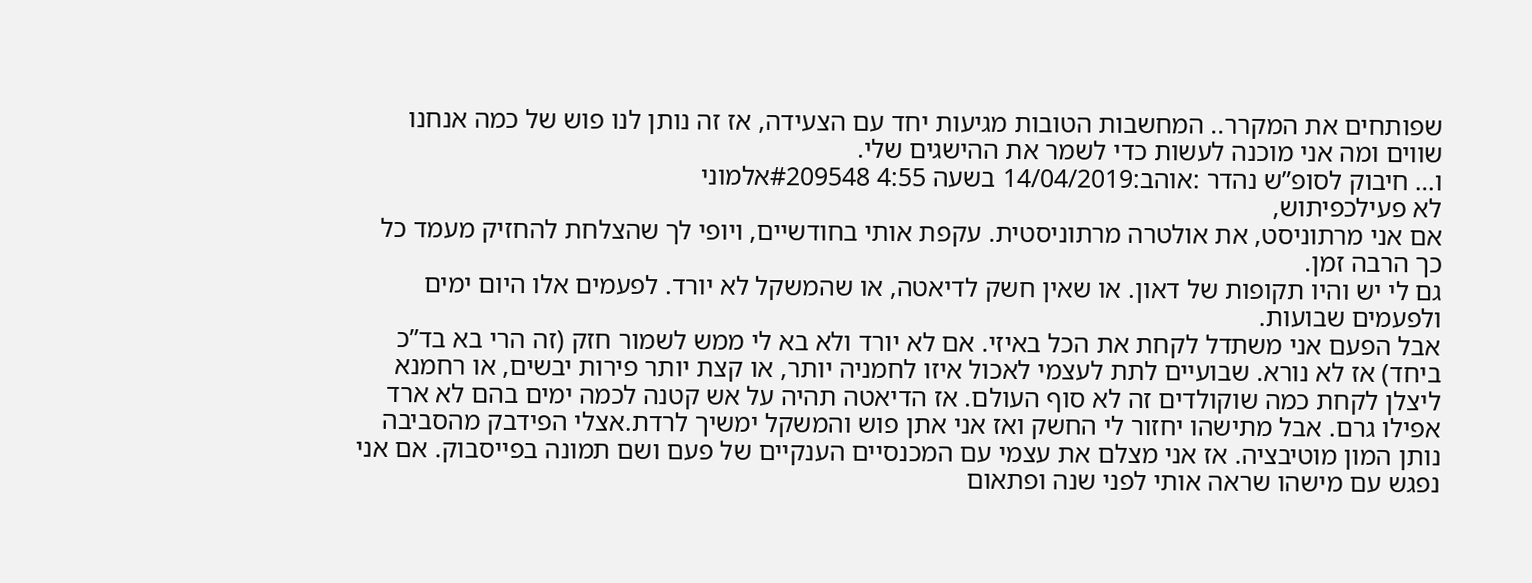שפותחים את המקרר.. המחשבות הטובות מגיעות יחד עם הצעידה, אז זה נותן לנו פוש של כמה אנחנו שווים ומה אני מוכנה לעשות כדי לשמר את ההישגים שלי.
ו… חיבוק לסופ”ש נהדר :אוהב:14/04/2019 בשעה 4:55 #209548אלמוני
לא פעילכפיתוש,
אם אני מרתוניסט, את אולטרה מרתוניסטית. עקפת אותי בחודשיים, ויופי לך שהצלחת להחזיק מעמד כל כך הרבה זמן.
גם לי יש והיו תקופות של דאון. או שאין חשק לדיאטה, או שהמשקל לא יורד. לפעמים אלו היום ימים ולפעמים שבועות.
אבל הפעם אני משתדל לקחת את הכל באיזי. אם לא יורד ולא בא לי ממש לשמור חזק (זה הרי בא בד”כ ביחד) אז לא נורא. שבועיים לתת לעצמי לאכול איזו לחמניה יותר, או קצת יותר פירות יבשים, או רחמנא ליצלן לקחת כמה שוקולדים זה לא סוף העולם. אז הדיאטה תהיה על אש קטנה לכמה ימים בהם לא ארד אפילו גרם. אבל מתישהו יחזור לי החשק ואז אני אתן פוש והמשקל ימשיך לרדת.אצלי הפידבק מהסביבה נותן המון מוטיבציה. אז אני מצלם את עצמי עם המכנסיים הענקיים של פעם ושם תמונה בפייסבוק. אם אני נפגש עם מישהו שראה אותי לפני שנה ופתאום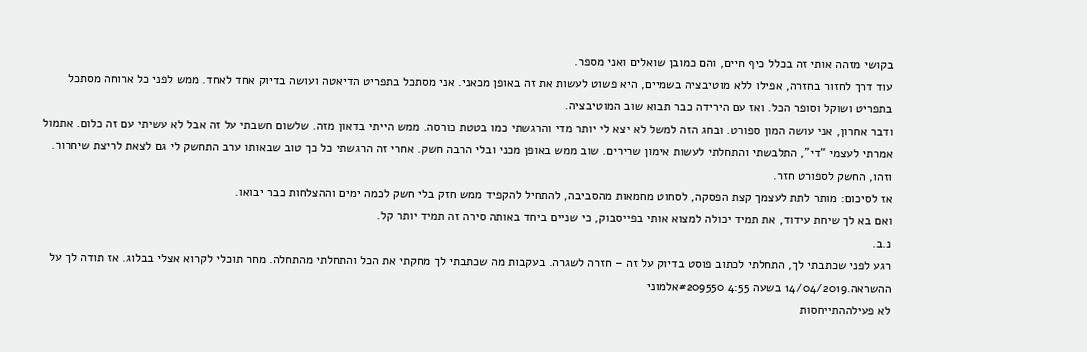בקושי מזהה אותי זה בכלל כיף חיים, והם כמובן שואלים ואני מספר.
עוד דרך לחזור בחזרה, אפילו ללא מוטיבציה בשמיים, היא פשוט לעשות את זה באופן מכאני. אני מסתכל בתפריט הדיאטה ועושה בדיוק אחד לאחד. ממש לפני כל ארוחה מסתכל בתפריט ושוקל וסופר הכל. ואז עם הירידה כבר תבוא שוב המוטיבציה.
ודבר אחרון, אני עושה המון ספורט. ובחג הזה למשל לא יצא לי יותר מדי והרגשתי כמו בטטת כורסה. ממש הייתי בדאון מזה. שלשום חשבתי על זה אבל לא עשיתי עם זה כלום. אתמול אמרתי לעצמי “די”, התלבשתי והתחלתי לעשות אימון שרירים. שוב ממש באופן מכני ובלי הרבה חשק. אחרי זה הרגשתי כל כך טוב שבאותו ערב התחשק לי גם לצאת לריצת שיחרור. וזהו, החשק לספורט חזר.
אז לסיכום: מותר לתת לעצמך קצת הפסקה, לסחוט מחמאות מהסביבה, להתחיל להקפיד ממש חזק בלי חשק לכמה ימים וההצלחות כבר יבואו.
ואם בא לך שיחת עידוד, את תמיד יכולה למצוא אותי בפייסבוק, כי שניים ביחד באותה סירה זה תמיד יותר קל.
נ.ב.
רגע לפני שכתבתי לך, התחלתי לכתוב פוסט בדיוק על זה – חזרה לשגרה. בעקבות מה שכתבתי לך מחקתי את הכל והתחלתי מהתחלה. מחר תוכלי לקרוא אצלי בבלוג. אז תודה לך על ההשראה.14/04/2019 בשעה 4:55 #209550אלמוני
לא פעילההתייחסות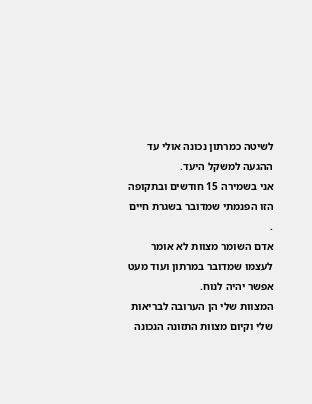לשיטה כמרתון נכונה אולי עד ההגעה למשקל היעד.
אני בשמירה 15 חודשים ובתקופה הזו הפנמתי שמדובר בשגרת חיים .
אדם השומר מצוות לא אומר לעצמו שמדובר במרתון ועוד מעט אפשר יהיה לנוח.
המצוות שלי הן הערובה לבריאות שלי וקיום מצוות התזונה הנכונה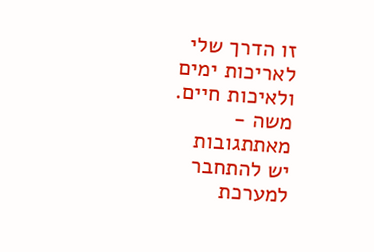זו הדרך שלי לאריכות ימים ולאיכות חיים.
משה -
מאתתגובות
יש להתחבר למערכת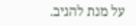על מנת להגיב.